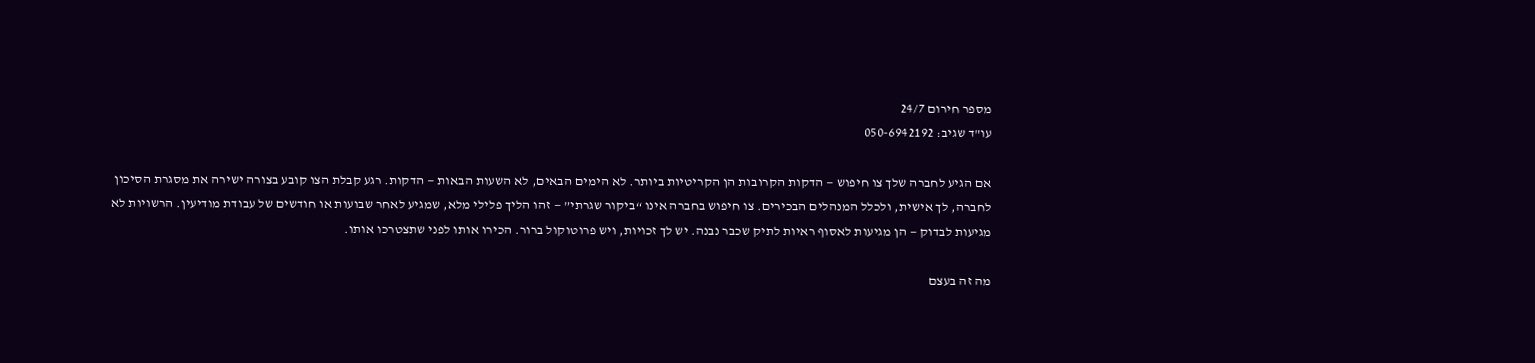מספר חירום 24/7
עו"ד שגיב: 050-6942192

אם הגיע לחברה שלך צו חיפוש — הדקות הקרובות הן הקריטיות ביותר. לא הימים הבאים, לא השעות הבאות — הדקות. רגע קבלת הצו קובע בצורה ישירה את מסגרת הסיכון לחברה, לך אישית, ולכלל המנהלים הבכירים. צו חיפוש בחברה אינו “ביקור שגרתי” — זהו הליך פלילי מלא, שמגיע לאחר שבועות או חודשים של עבודת מודיעין. הרשויות לא מגיעות לבדוק — הן מגיעות לאסוף ראיות לתיק שכבר נבנה. יש לך זכויות, ויש פרוטוקול ברור. הכירו אותו לפני שתצטרכו אותו.

מה זה בעצם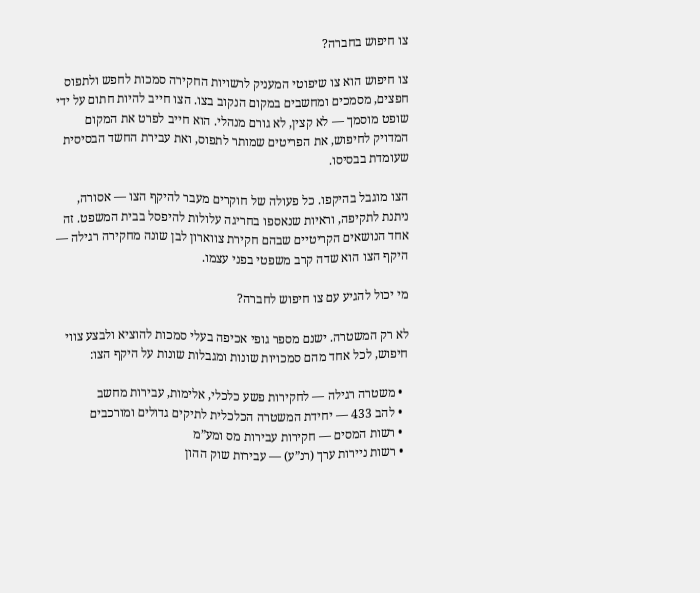צו חיפוש בחברה?

צו חיפוש הוא צו שיפוטי המעניק לרשויות החקירה סמכות לחפש ולתפוס חפצים, מסמכים ומחשבים במקום הנקוב בצו. הצו חייב להיות חתום על ידי שופט מוסמך — לא קצין, לא גורם מנהלי. הוא חייב לפרט את המקום המדויק לחיפוש, את הפריטים שמותר לתפוס, ואת עבירת החשד הבסיסית שעומדת בבסיסו.

הצו מוגבל בהיקפו. כל פעולה של חוקרים מעבר להיקף הצו — אסורה, ניתנת לתקיפה, וראיות שנאספו בחריגה עלולות להיפסל בבית המשפט. זה אחד הנושאים הקריטיים שבהם חקירת צווארון לבן שונה מחקירה רגילה — היקף הצו הוא שדה קרב משפטי בפני עצמו.

מי יכול להגיע עם צו חיפוש לחברה?

לא רק המשטרה. ישנם מספר גופי אכיפה בעלי סמכות להוציא ולבצע צווי חיפוש, לכל אחד מהם סמכויות שונות ומגבלות שונות על היקף הצו:

  • משטרה רגילה — לחקירות פשע כלכלי, אלימות, עבירות מחשב
  • להב 433 — יחידת המשטרה הכלכלית לתיקים גדולים ומורכבים
  • רשות המסים — חקירות עבירות מס ומע”מ
  • רשות ניירות ערך (רנ”ע) — עבירות שוק ההון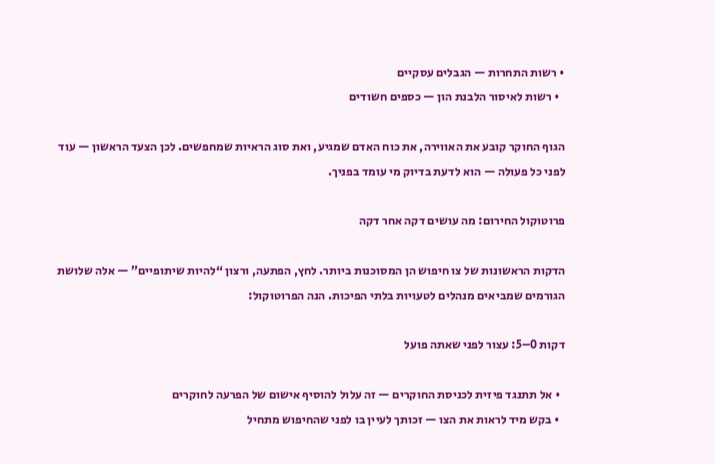• רשות התחרות — הגבלים עסקיים
  • רשות לאיסור הלבנת הון — כספים חשודים

הגוף החוקר קובע את האווירה, את כוח האדם שמגיע, ואת סוג הראיות שמחפשים. לכן הצעד הראשון — עוד לפני כל פעולה — הוא לדעת בדיוק מי עומד בפניך.

פרוטוקול החירום: מה עושים דקה אחר דקה

הדקות הראשונות של צו חיפוש הן המסוכנות ביותר. לחץ, הפתעה, ורצון “להיות שיתופיים” — אלה שלושת הגורמים שמביאים מנהלים לטעויות בלתי הפיכות. הנה הפרוטוקול:

דקות 0–5: עצור לפני שאתה פועל

  • אל תתנגד פיזית לכניסת החוקרים — זה עלול להוסיף אישום של הפרעה לחוקרים
  • בקש מיד לראות את הצו — זכותך לעיין בו לפני שהחיפוש מתחיל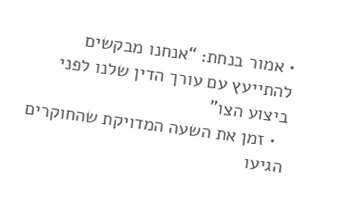• אמור בנחת: “אנחנו מבקשים להתייעץ עם עורך הדין שלנו לפני ביצוע הצו”
  • זמן את השעה המדויקת שהחוקרים הגיעו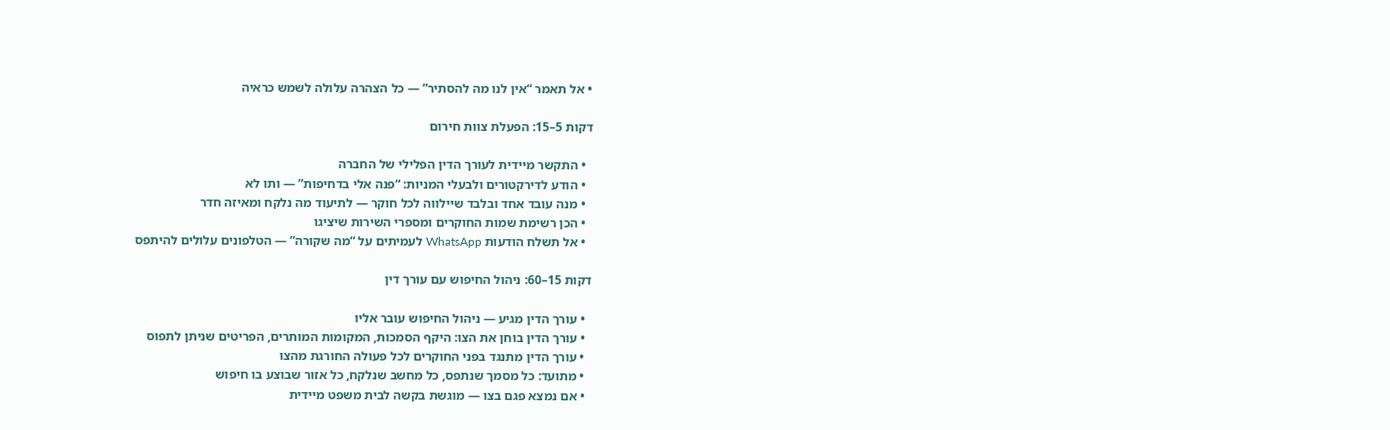• אל תאמר “אין לנו מה להסתיר” — כל הצהרה עלולה לשמש כראיה

דקות 5–15: הפעלת צוות חירום

  • התקשר מיידית לעורך הדין הפלילי של החברה
  • הודע לדירקטורים ולבעלי המניות: “פנה אלי בדחיפות” — ותו לא
  • מנה עובד אחד ובלבד שיילווה לכל חוקר — לתיעוד מה נלקח ומאיזה חדר
  • הכן רשימת שמות החוקרים ומספרי השירות שיציגו
  • אל תשלח הודעות WhatsApp לעמיתים על “מה שקורה” — הטלפונים עלולים להיתפס

דקות 15–60: ניהול החיפוש עם עורך דין

  • עורך הדין מגיע — ניהול החיפוש עובר אליו
  • עורך הדין בוחן את הצו: היקף הסמכות, המקומות המותרים, הפריטים שניתן לתפוס
  • עורך הדין מתנגד בפני החוקרים לכל פעולה החורגת מהצו
  • מתועד: כל מסמך שנתפס, כל מחשב שנלקח, כל אזור שבוצע בו חיפוש
  • אם נמצא פגם בצו — מוגשת בקשה לבית משפט מיידית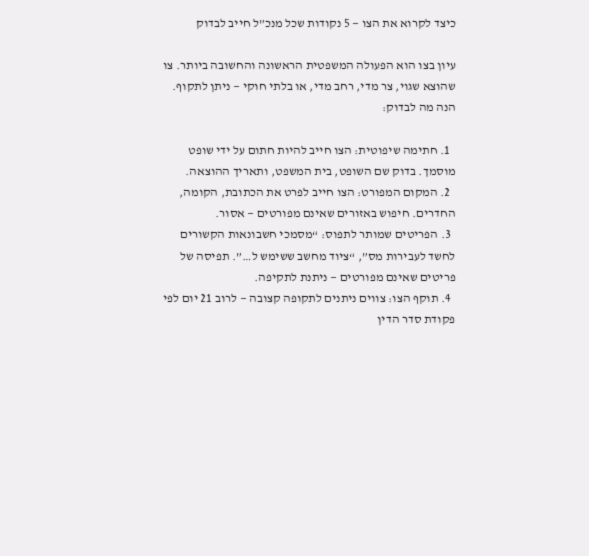כיצד לקרוא את הצו — 5 נקודות שכל מנכ”ל חייב לבדוק

עיון בצו הוא הפעולה המשפטית הראשונה והחשובה ביותר. צו שהוצא שגוי, צר מדי, רחב מדי, או בלתי חוקי — ניתן לתקוף. הנה מה לבדוק:

  1. חתימה שיפוטית: הצו חייב להיות חתום על ידי שופט מוסמך. בדוק שם השופט, בית המשפט, ותאריך ההוצאה.
  2. המקום המפורט: הצו חייב לפרט את הכתובת, הקומה, החדרים. חיפוש באזורים שאינם מפורטים — אסור.
  3. הפריטים שמותר לתפוס: “מסמכי חשבונאות הקשורים לחשד לעבירות מס”, “ציוד מחשב ששימש ל…”. תפיסה של פריטים שאינם מפורטים — ניתנת לתקיפה.
  4. תוקף הצו: צווים ניתנים לתקופה קצובה — לרוב 21 יום לפי פקודת סדר הדין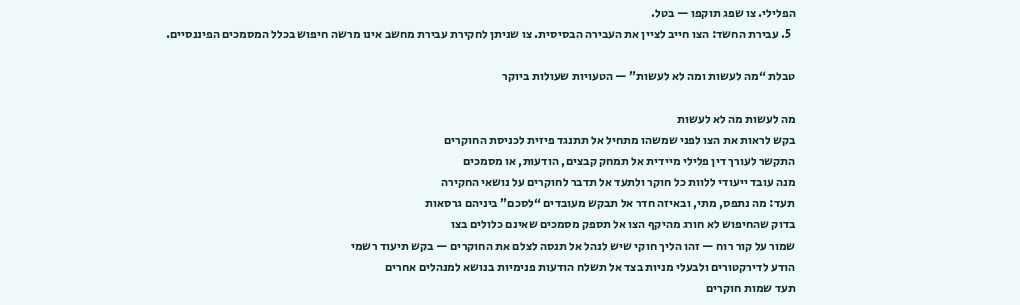הפלילי. צו שפג תוקפו — בטל.
  5. עבירת החשד: הצו חייב לציין את העבירה הבסיסית. צו שניתן לחקירת עבירת מחשב אינו מרשה חיפוש בכלל המסמכים הפיננסיים.

טבלת “מה לעשות ומה לא לעשות” — הטעויות שעולות ביוקר

מה לעשות מה לא לעשות
בקש לראות את הצו לפני שמשהו מתחיל אל תתנגד פיזית לכניסת החוקרים
התקשר לעורך דין פלילי מיידית אל תמחק קבצים, הודעות, או מסמכים
מנה עובד ייעודי ללוות כל חוקר ולתעד אל תדבר לחוקרים על נושאי החקירה
תעד: מה נתפס, מתי, ובאיזה חדר אל תבקש מעובדים “לסכם” ביניהם גרסאות
בדוק שהחיפוש לא חורג מהיקף הצו אל תספק מסמכים שאינם כלולים בצו
שמור על קור רוח — זהו הליך חוקי שיש לנהל אל תנסה לצלם את החוקרים — בקש תיעוד רשמי
הודע לדירקטורים ולבעלי מניות בצד אל תשלח הודעות פנימיות בנושא למנהלים אחרים
תעד שמות חוקרים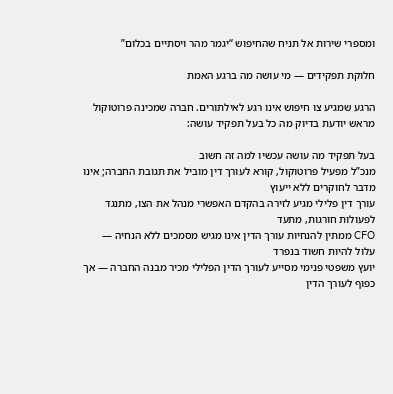ומספרי שירות אל תניח שהחיפוש “יגמר מהר ויסתיים בכלום”

חלוקת תפקידים — מי עושה מה ברגע האמת

הרגע שמגיע צו חיפוש אינו רגע לאילתורים. חברה שמכינה פרוטוקול מראש יודעת בדיוק מה כל בעל תפקיד עושה:

בעל תפקיד מה עושה עכשיו למה זה חשוב
מנכ”ל מפעיל פרוטוקול, קורא לעורך דין מוביל את תגובת החברה; אינו מדבר לחוקרים ללא ייעוץ
עורך דין פלילי מגיע לזירה בהקדם האפשרי מנהל את הצו, מתנגד לפעולות חורגות, מתעד
CFO ממתין להנחיות עורך הדין אינו מגיש מסמכים ללא הנחיה — עלול להיות חשוד בנפרד
יועץ משפטי פנימי מסייע לעורך הדין הפלילי מכיר מבנה החברה — אך כפוף לעורך הדין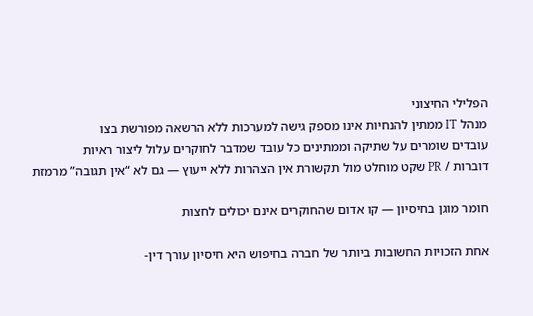הפלילי החיצוני
מנהל IT ממתין להנחיות אינו מספק גישה למערכות ללא הרשאה מפורשת בצו
עובדים שומרים על שתיקה וממתינים כל עובד שמדבר לחוקרים עלול ליצור ראיות
דוברות / PR שקט מוחלט מול תקשורת אין הצהרות ללא ייעוץ — גם לא “אין תגובה” מרמזת

חומר מוגן בחיסיון — קו אדום שהחוקרים אינם יכולים לחצות

אחת הזכויות החשובות ביותר של חברה בחיפוש היא חיסיון עורך דין-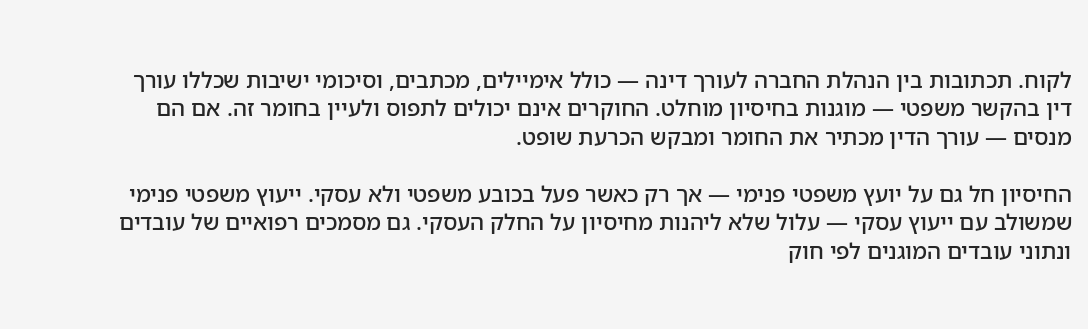לקוח. תכתובות בין הנהלת החברה לעורך דינה — כולל אימיילים, מכתבים, וסיכומי ישיבות שכללו עורך דין בהקשר משפטי — מוגנות בחיסיון מוחלט. החוקרים אינם יכולים לתפוס ולעיין בחומר זה. אם הם מנסים — עורך הדין מכתיר את החומר ומבקש הכרעת שופט.

החיסיון חל גם על יועץ משפטי פנימי — אך רק כאשר פעל בכובע משפטי ולא עסקי. ייעוץ משפטי פנימי שמשולב עם ייעוץ עסקי — עלול שלא ליהנות מחיסיון על החלק העסקי. גם מסמכים רפואיים של עובדים ונתוני עובדים המוגנים לפי חוק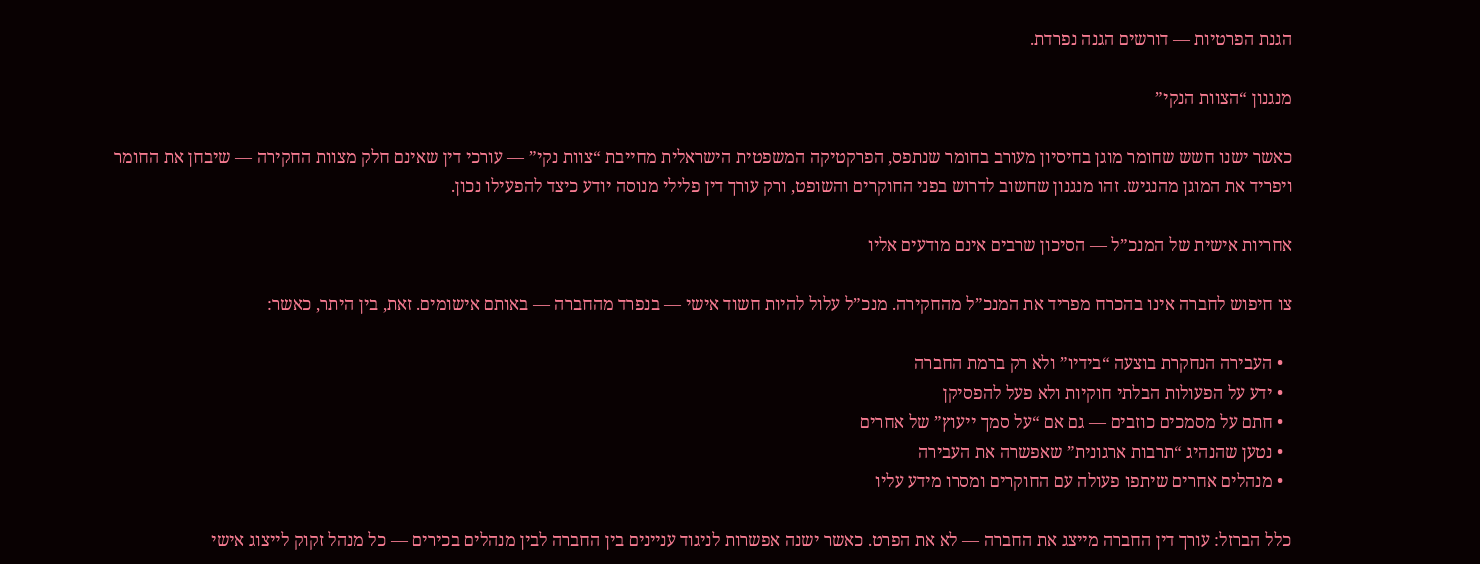הגנת הפרטיות — דורשים הגנה נפרדת.

מנגנון “הצוות הנקי”

כאשר ישנו חשש שחומר מוגן בחיסיון מעורב בחומר שנתפס, הפרקטיקה המשפטית הישראלית מחייבת “צוות נקי” — עורכי דין שאינם חלק מצוות החקירה — שיבחן את החומר ויפריד את המוגן מהנגיש. זהו מנגנון שחשוב לדרוש בפני החוקרים והשופט, ורק עורך דין פלילי מנוסה יודע כיצד להפעילו נכון.

אחריות אישית של המנכ”ל — הסיכון שרבים אינם מודעים אליו

צו חיפוש לחברה אינו בהכרח מפריד את המנכ”ל מהחקירה. מנכ”ל עלול להיות חשוד אישי — בנפרד מהחברה — באותם אישומים. זאת, בין היתר, כאשר:

  • העבירה הנחקרת בוצעה “בידיו” ולא רק ברמת החברה
  • ידע על הפעולות הבלתי חוקיות ולא פעל להפסיקן
  • חתם על מסמכים כוזבים — גם אם “על סמך ייעוץ” של אחרים
  • נטען שהנהיג “תרבות ארגונית” שאפשרה את העבירה
  • מנהלים אחרים שיתפו פעולה עם החוקרים ומסרו מידע עליו

כלל הברזל: עורך דין החברה מייצג את החברה — לא את הפרט. כאשר ישנה אפשרות לניגוד עניינים בין החברה לבין מנהלים בכירים — כל מנהל זקוק לייצוג אישי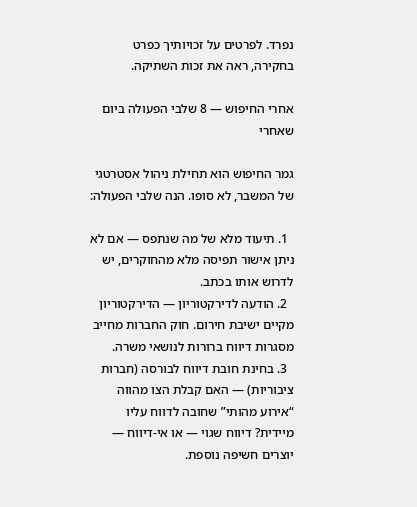נפרד. לפרטים על זכויותיך כפרט בחקירה, ראה את זכות השתיקה.

אחרי החיפוש — 8 שלבי הפעולה ביום שאחרי

גמר החיפוש הוא תחילת ניהול אסטרטגי של המשבר, לא סופו. הנה שלבי הפעולה:

  1. תיעוד מלא של מה שנתפס — אם לא ניתן אישור תפיסה מלא מהחוקרים, יש לדרוש אותו בכתב.
  2. הודעה לדירקטוריון — הדירקטוריון מקיים ישיבת חירום. חוק החברות מחייב מסגרות דיווח ברורות לנושאי משרה.
  3. בחינת חובת דיווח לבורסה (חברות ציבוריות) — האם קבלת הצו מהווה “אירוע מהותי” שחובה לדווח עליו מיידית? דיווח שגוי — או אי-דיווח — יוצרים חשיפה נוספת.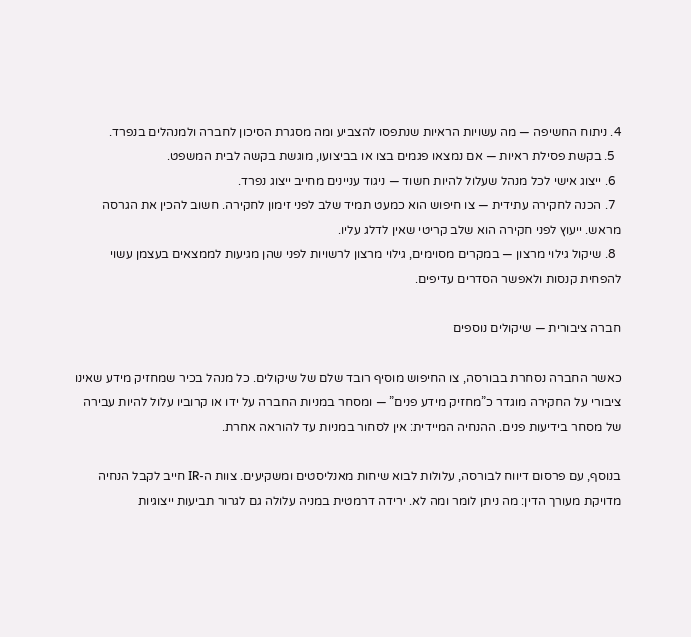4. ניתוח החשיפה — מה עשויות הראיות שנתפסו להצביע ומה מסגרת הסיכון לחברה ולמנהלים בנפרד.
  5. בקשת פסילת ראיות — אם נמצאו פגמים בצו או בביצועו, מוגשת בקשה לבית המשפט.
  6. ייצוג אישי לכל מנהל שעלול להיות חשוד — ניגוד עניינים מחייב ייצוג נפרד.
  7. הכנה לחקירה עתידית — צו חיפוש הוא כמעט תמיד שלב לפני זימון לחקירה. חשוב להכין את הגרסה מראש. ייעוץ לפני חקירה הוא שלב קריטי שאין לדלג עליו.
  8. שיקול גילוי מרצון — במקרים מסוימים, גילוי מרצון לרשויות לפני שהן מגיעות לממצאים בעצמן עשוי להפחית קנסות ולאפשר הסדרים עדיפים.

חברה ציבורית — שיקולים נוספים

כאשר החברה נסחרת בבורסה, צו החיפוש מוסיף רובד שלם של שיקולים. כל מנהל בכיר שמחזיק מידע שאינו ציבורי על החקירה מוגדר כ”מחזיק מידע פנים” — ומסחר במניות החברה על ידו או קרוביו עלול להיות עבירה של מסחר בידיעות פנים. ההנחיה המיידית: אין לסחור במניות עד להוראה אחרת.

בנוסף, עם פרסום דיווח לבורסה, עלולות לבוא שיחות מאנליסטים ומשקיעים. צוות ה-IR חייב לקבל הנחיה מדויקת מעורך הדין: מה ניתן לומר ומה לא. ירידה דרמטית במניה עלולה גם לגרור תביעות ייצוגיות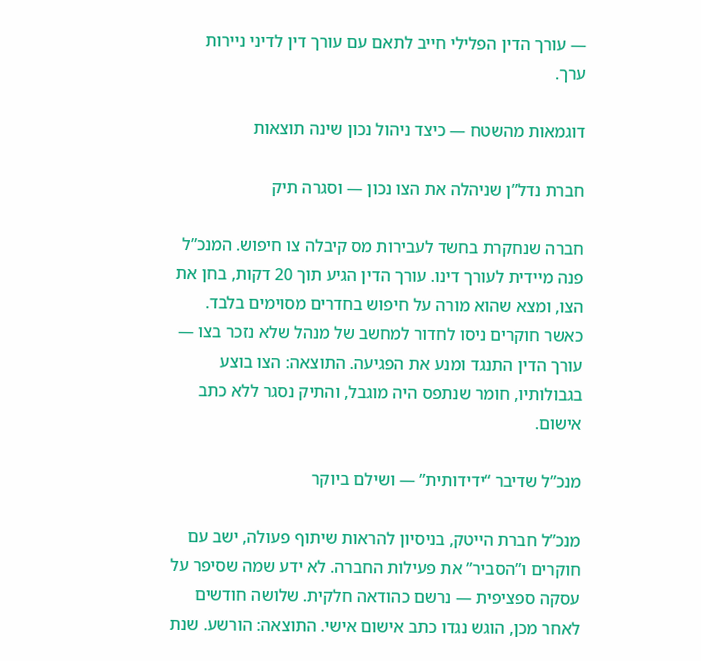— עורך הדין הפלילי חייב לתאם עם עורך דין לדיני ניירות ערך.

דוגמאות מהשטח — כיצד ניהול נכון שינה תוצאות

חברת נדל”ן שניהלה את הצו נכון — וסגרה תיק

חברה שנחקרת בחשד לעבירות מס קיבלה צו חיפוש. המנכ”ל פנה מיידית לעורך דינו. עורך הדין הגיע תוך 20 דקות, בחן את הצו, ומצא שהוא מורה על חיפוש בחדרים מסוימים בלבד. כאשר חוקרים ניסו לחדור למחשב של מנהל שלא נזכר בצו — עורך הדין התנגד ומנע את הפגיעה. התוצאה: הצו בוצע בגבולותיו, חומר שנתפס היה מוגבל, והתיק נסגר ללא כתב אישום.

מנכ”ל שדיבר “ידידותית” — ושילם ביוקר

מנכ”ל חברת הייטק, בניסיון להראות שיתוף פעולה, ישב עם חוקרים ו”הסביר” את פעילות החברה. לא ידע שמה שסיפר על עסקה ספציפית — נרשם כהודאה חלקית. שלושה חודשים לאחר מכן, הוגש נגדו כתב אישום אישי. התוצאה: הורשע. שנת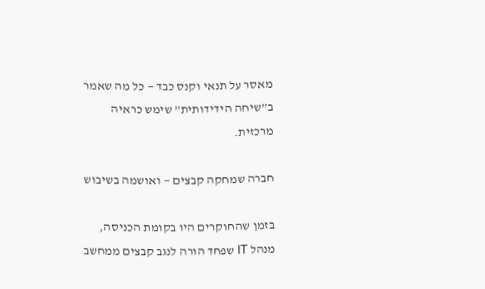מאסר על תנאי וקנס כבד — כל מה שאמר ב”שיחה הידידותית” שימש כראיה מרכזית.

חברה שמחקה קבצים — ואושמה בשיבוש

בזמן שהחוקרים היו בקומת הכניסה, מנהל IT שפחד הורה לנגב קבצים ממחשב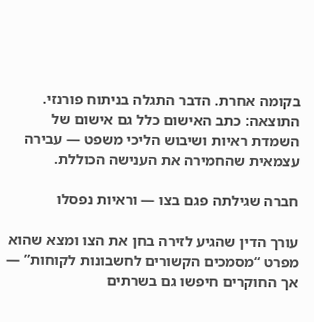בקומה אחרת. הדבר התגלה בניתוח פורנזי. התוצאה: כתב האישום כלל גם אישום של השמדת ראיות ושיבוש הליכי משפט — עבירה עצמאית שהחמירה את הענישה הכוללת.

חברה שגילתה פגם בצו — וראיות נפסלו

עורך הדין שהגיע לזירה בחן את הצו ומצא שהוא מפרט “מסמכים הקשורים לחשבונות לקוחות” — אך החוקרים חיפשו גם בשרתים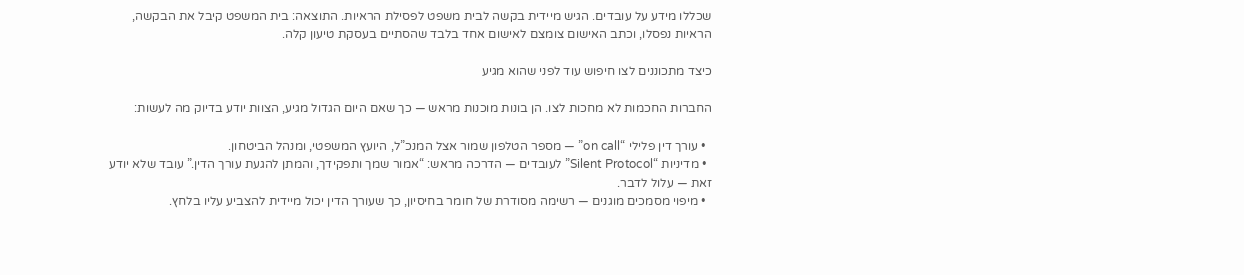שכללו מידע על עובדים. הגיש מיידית בקשה לבית משפט לפסילת הראיות. התוצאה: בית המשפט קיבל את הבקשה, הראיות נפסלו, וכתב האישום צומצם לאישום אחד בלבד שהסתיים בעסקת טיעון קלה.

כיצד מתכוננים לצו חיפוש עוד לפני שהוא מגיע

החברות החכמות לא מחכות לצו. הן בונות מוכנות מראש — כך שאם היום הגדול מגיע, הצוות יודע בדיוק מה לעשות:

  • עורך דין פלילי “on call” — מספר הטלפון שמור אצל המנכ”ל, היועץ המשפטי, ומנהל הביטחון.
  • מדיניות “Silent Protocol” לעובדים — הדרכה מראש: “אמור שמך ותפקידך, והמתן להגעת עורך הדין.” עובד שלא יודע זאת — עלול לדבר.
  • מיפוי מסמכים מוגנים — רשימה מסודרת של חומר בחיסיון, כך שעורך הדין יכול מיידית להצביע עליו בלחץ.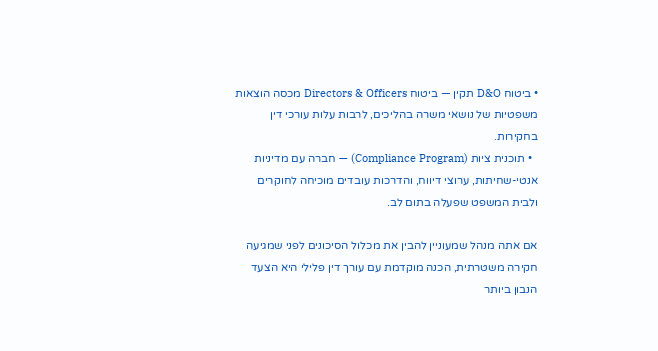• ביטוח D&O תקין — ביטוח Directors & Officers מכסה הוצאות משפטיות של נושאי משרה בהליכים, לרבות עלות עורכי דין בחקירות.
  • תוכנית ציות (Compliance Program) — חברה עם מדיניות אנטי-שחיתות, ערוצי דיווח, והדרכות עובדים מוכיחה לחוקרים ולבית המשפט שפעלה בתום לב.

אם אתה מנהל שמעוניין להבין את מכלול הסיכונים לפני שמגיעה חקירה משטרתית, הכנה מוקדמת עם עורך דין פלילי היא הצעד הנבון ביותר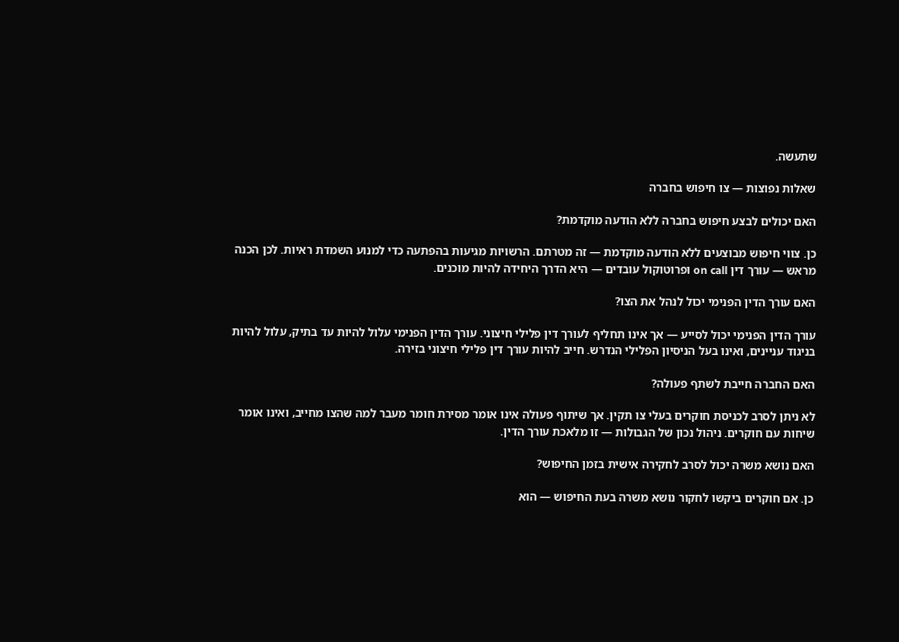שתעשה.

שאלות נפוצות — צו חיפוש בחברה

האם יכולים לבצע חיפוש בחברה ללא הודעה מוקדמת?

כן. צווי חיפוש מבוצעים ללא הודעה מוקדמת — זה מטרתם. הרשויות מגיעות בהפתעה כדי למנוע השמדת ראיות. לכן הכנה מראש — עורך דין on call ופרוטוקול עובדים — היא הדרך היחידה להיות מוכנים.

האם עורך הדין הפנימי יכול לנהל את הצו?

עורך הדין הפנימי יכול לסייע — אך אינו תחליף לעורך דין פלילי חיצוני. עורך הדין הפנימי עלול להיות עד בתיק, עלול להיות בניגוד עניינים, ואינו בעל הניסיון הפלילי הנדרש. חייב להיות עורך דין פלילי חיצוני בזירה.

האם החברה חייבת לשתף פעולה?

לא ניתן לסרב לכניסת חוקרים בעלי צו תקין. אך שיתוף פעולה אינו אומר מסירת חומר מעבר למה שהצו מחייב, ואינו אומר שיחות עם חוקרים. ניהול נכון של הגבולות — זו מלאכת עורך הדין.

האם נושא משרה יכול לסרב לחקירה אישית בזמן החיפוש?

כן. אם חוקרים ביקשו לחקור נושא משרה בעת החיפוש — הוא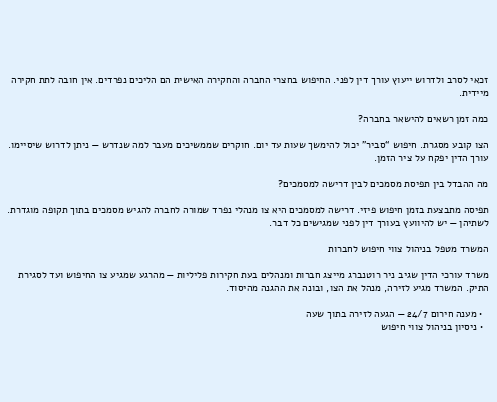זכאי לסרב ולדרוש ייעוץ עורך דין לפני. החיפוש בחצרי החברה והחקירה האישית הם הליכים נפרדים. אין חובה לתת חקירה מיידית.

כמה זמן רשאים להישאר בחברה?

הצו קובע מסגרת. חיפוש “סביר” יכול להימשך שעות עד יום. חוקרים שממשיכים מעבר למה שנדרש — ניתן לדרוש שיסיימו. עורך הדין יפקח על ציר הזמן.

מה ההבדל בין תפיסת מסמכים לבין דרישה למסמכים?

תפיסה מתבצעת בזמן חיפוש פיזי. דרישה למסמכים היא צו מנהלי נפרד שמורה לחברה להגיש מסמכים בתוך תקופה מוגדרת. לשתיהן — יש להיוועץ בעורך דין לפני שמגישים כל דבר.

המשרד מטפל בניהול צווי חיפוש לחברות

משרד עורכי הדין שגיב ניר רוטנברג מייצג חברות ומנהלים בעת חקירות פליליות — מהרגע שמגיע צו החיפוש ועד לסגירת התיק. המשרד מגיע לזירה, מנהל את הצו, ובונה את ההגנה מהיסוד.

  • מענה חירום 24/7 — הגעה לזירה בתוך שעה
  • ניסיון בניהול צווי חיפוש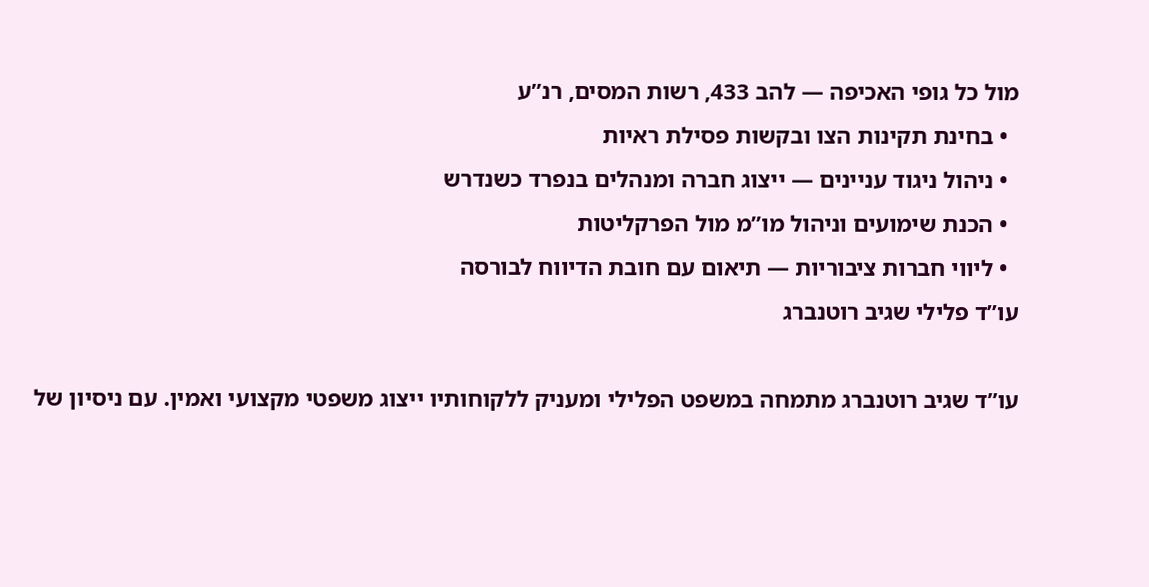מול כל גופי האכיפה — להב 433, רשות המסים, רנ”ע
  • בחינת תקינות הצו ובקשות פסילת ראיות
  • ניהול ניגוד עניינים — ייצוג חברה ומנהלים בנפרד כשנדרש
  • הכנת שימועים וניהול מו”מ מול הפרקליטות
  • ליווי חברות ציבוריות — תיאום עם חובת הדיווח לבורסה
עו”ד פלילי שגיב רוטנברג

עו”ד שגיב רוטנברג מתמחה במשפט הפלילי ומעניק ללקוחותיו ייצוג משפטי מקצועי ואמין. עם ניסיון של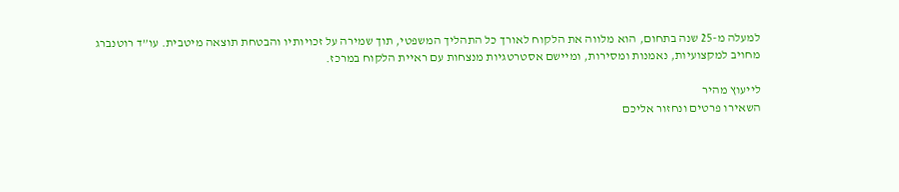למעלה מ-25 שנה בתחום, הוא מלווה את הלקוח לאורך כל התהליך המשפטי, תוך שמירה על זכויותיו והבטחת תוצאה מיטבית. עו”ד רוטנברג מחויב למקצועיות, נאמנות ומסירות, ומיישם אסטרטגיות מנצחות עם ראיית הלקוח במרכז.

לייעוץ מהיר
השאירו פרטים ונחזור אליכם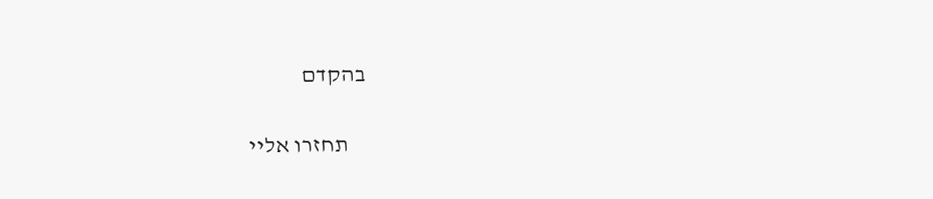בהקדם

    תחזרו אליי